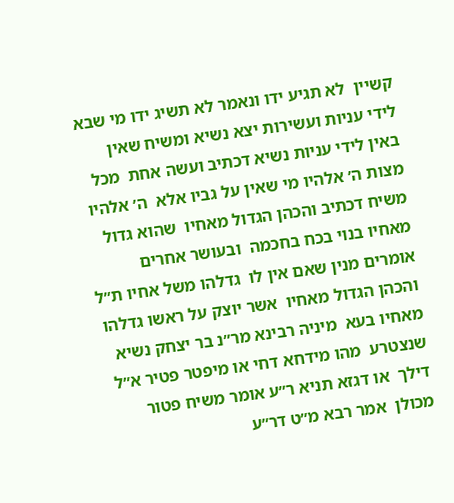קשיין  לא תגיע ידו ונאמר לא תשיג ידו מי שבא  לידי עניות ועשירות יצא נשיא ומשיח שאין  באין לידי עניות נשיא דכתיב ועשה אחת  מכל מצות ה׳ אלהיו מי שאין על גביו אלא  ה׳ אלהיו משיח דכתיב והכהן הגדול מאחיו  שהוא גדול מאחיו בנוי בכח בחכמה  ובעושר אחרים אומרים מנין שאם אין לו  גדלהו משל אחיו ת״ל והכהן הגדול מאחיו  אשר יוצק על ראשו גדלהו מאחיו בעא  מיניה רבינא מר״נ בר יצחק נשיא שנצטרע  מהו מידחא דחי או מיפטר פטיר א״ל דילך  או דגזא תניא ר״ע אומר משיח פטור מכולן  אמר רבא מ״ט דר״ע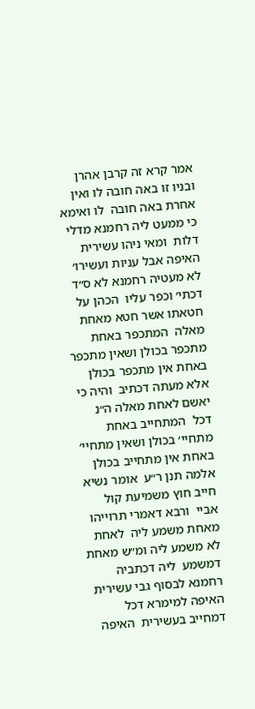אמר קרא זה קרבן אהרן  ובניו זו באה חובה לו ואין אחרת באה חובה  לו ואימא כי ממעט ליה רחמנא מדלי דלות  ומאי ניהו עשירית האיפה אבל עניות ועשירו׳  לא מעטיה רחמנא לא ס״ד דכתי׳ וכפר עליו  הכהן על חטאתו אשר חטא מאחת מאלה  המתכפר באחת מתכפר בכולן ושאין מתכפר  באחת אין מתכפר בכולן אלא מעתה דכתיב  והיה כי יאשם לאחת מאלה ה״נ דכל  המתחייב באחת מתחיי׳ בכולן ושאין מתחיי׳  באחת אין מתחייב בכולן אלמה תנן ר״ע  אומר נשיא חייב חוץ משמיעת קול אביי  ורבא דאמרי תרוייהו מאחת משמע ליה  לאחת לא משמע ליה ומ״ש מאחת דמשמע  ליה דכתביה רחמנא לבסוף גבי עשירית  האיפה למימרא דכל דמחייב בעשירית  האיפה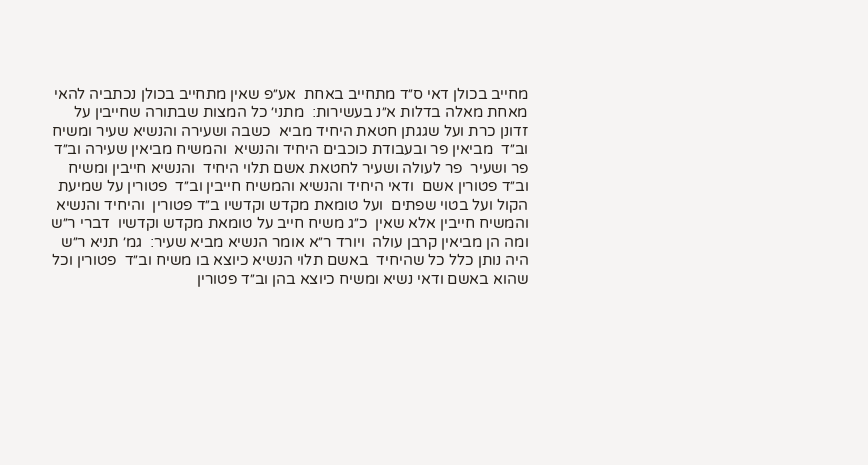מחייב בכולן דאי ס״ד מתחייב באחת  אע״פ שאין מתחייב בכולן נכתביה להאי  מאחת מאלה בדלות א״נ בעשירות׃  מתני׳ כל המצות שבתורה שחייבין על  זדונן כרת ועל שגגתן חטאת היחיד מביא  כשבה ושעירה והנשיא שעיר ומשיח וב״ד  מביאין פר ובעבודת כוכבים היחיד והנשיא  והמשיח מביאין שעירה וב״ד פר ושעיר  פר לעולה ושעיר לחטאת אשם תלוי היחיד  והנשיא חייבין ומשיח וב״ד פטורין אשם  ודאי היחיד והנשיא והמשיח חייבין וב״ד  פטורין על שמיעת הקול ועל בטוי שפתים  ועל טומאת מקדש וקדשיו ב״ד פטורין  והיחיד והנשיא והמשיח חייבין אלא שאין  כ״ג משיח חייב על טומאת מקדש וקדשיו  דברי ר״ש ומה הן מביאין קרבן עולה  ויורד ר״א אומר הנשיא מביא שעיר׃  גמ׳ תניא ר״ש היה נותן כלל כל שהיחיד  באשם תלוי הנשיא כיוצא בו משיח וב״ד  פטורין וכל שהוא באשם ודאי נשיא ומשיח כיוצא בהן וב״ד פטורין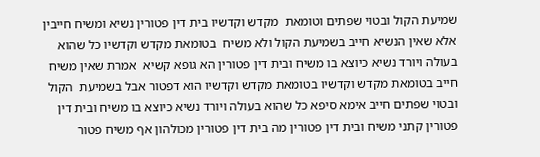שמיעת הקול ובטוי שפתים וטומאת  מקדש וקדשיו בית דין פטורין נשיא ומשיח חייבין אלא שאין הנשיא חייב בשמיעת הקול ולא משיח  בטומאת מקדש וקדשיו כל שהוא בעולה ויורד נשיא כיוצא בו משיח ובית דין פטורין הא גופא קשיא  אמרת שאין משיח חייב בטומאת מקדש וקדשיו בטומאת מקדש וקדשיו הוא דפטור אבל בשמיעת  הקול ובטוי שפתים חייב אימא סיפא כל שהוא בעולה ויורד נשיא כיוצא בו משיח ובית דין  פטורין קתני משיח ובית דין פטורין מה בית דין פטורין מכולהון אף משיח פטור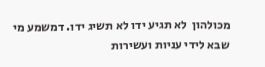מכולהון  לא תגיע ידו לא תשיג ידו. דמשמע מי שבא לידי עניות ועשירות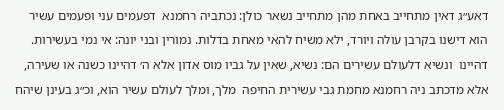דאע״ג דאין מתחייב באחת מהן מתחייב נשאר כולן: נכתביה רחמנא  דפעמים עני ופעמים עשיר הוא דישנו בקרבן עולה ויורד, ילא משיח להאי מאחת בדלות. נמורין ובני יונה: אי נמי בעשירות. דהיינו  ונשיא דלעולם עשירים הם: נשיא, שאין על גביו מוס אדון אלא ה׳ דהיינו כשנה או שעירה, אלא מדכתב ניה רחמנא מחמת גבי עשירית החיפה  מלך, ומלך לעולם עשיר הוא, וכ״ג בעינן שיהח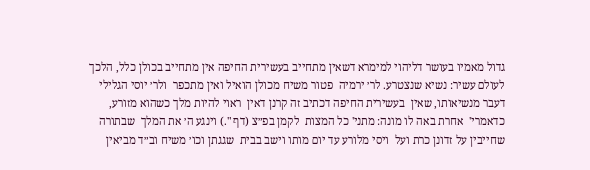גדול מאמיו בעושר דליהוי למימרא דשאין מתחייב בעשירית החיפה אין מתחייב בכולן כלל, הלכך  לעולם עשיר: נשיא שנצטרע. לר׳ ירמיה  פטור משיח מכולן הואיל ואין מתכפר  ולר׳ יוסי הגלילי דעבר מנשיאותו, שאין  בעשירית החיפה דכתיב זה קרנן דאין  ראוי להיות מלך כשהוא מזורע, כדאמרי'  אחרת באה לו מונה: מתני' כל המצות  לקמן בפ״צ (דף ".) וינגע ה׳ את המלך  שבתורה שחייבין על זדונן כרת ועל  ויסי מלורע עד יום מותו וישב בבית  שגגתן וכו׳ משיח וב״ד מביאין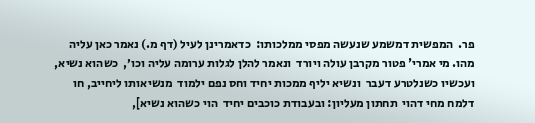פר.  המפשית דמשמע שנעשה מפסי ממלכותו:  כדאמרינן לעיל (דף מ.) נאמר כאן עליה  מהו. מי אמרי' פטור מקרבן עולה ויורד  ונאמר להלן לגלות ערומה עליה וכו׳,  כשהוא נשיא, ועכשיו כשנלטרע דעבר  ונשיא יליף ממכות יחיד וחס נפם ילמוד  מנשיאותו ליחייב, חו דלמח מחי דהוי  תחתון מעליון: ובעבודת כוכבים יחיד  הוי כשהוא נשיא],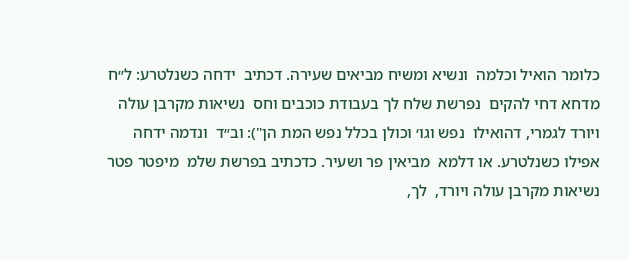כלומר הואיל וכלמה  ונשיא ומשיח מביאים שעירה. דכתיב  ידחה כשנלטרע: ל״ח מדחא דחי להקים  נפרשת שלח לך בעבודת כוכבים וחס  נשיאות מקרבן עולה ויורד לגמרי, דהואילו  נפש וגו׳ וכולן בכלל נפש המת הן"): וב״ד  ונדמה ידחה אפילו כשנלטרע. או דלמא  מביאין פר ושעיר. כדכתיב בפרשת שלמ  מיפטר פטר נשיאות מקרבן עולה ויורד,  לך,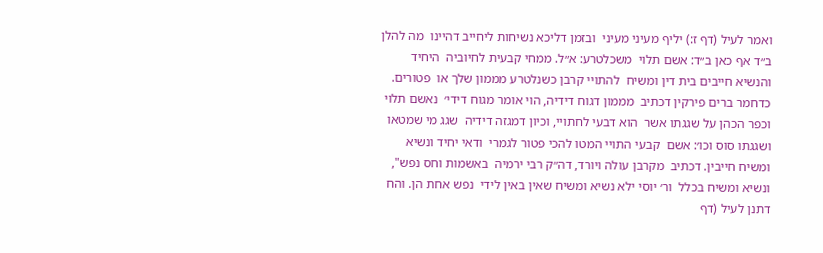ואמר לעיל (דף ז:) יליף מעיני מעיני  ובזמן דליכא נשיחות ליחייב דהיינו  מה להלן ב״ד אף כאן ב״ד: אשם תלוי  משכלטרע: א״ל. ממחי קבעית לחיוביה  היחיד והנשיא חייבים בית דין ומשיח  להתויי קרבן כשנלטרע מממון שלך או  פטורים. כדחמר ברים פירקין דכתיב  מממון דגוח דידיה, הוי אומר מגוח דידי׳  נאשם תלוי וכפר הכהן על שגגתו אשר  הוא דבעי לחתויי, וכיון דמגזה דידיה  שגג מי שמטאו ושגגתו סוס וכו׳: אשם  קבעי התויי המטו להכי פטור לגמרי  ודאי יחיד ונשיא ומשיח חייבין. דכתיב  מקרבן עולה ויורד, דה״ק רבי ירמיה  באשמות וחס נפש", ונשיא ומשיח בכלל  ור׳ יוסי ילא נשיא ומשיח שאין באין לידי  נפש אחת הן. והח דתנן לעיל (דף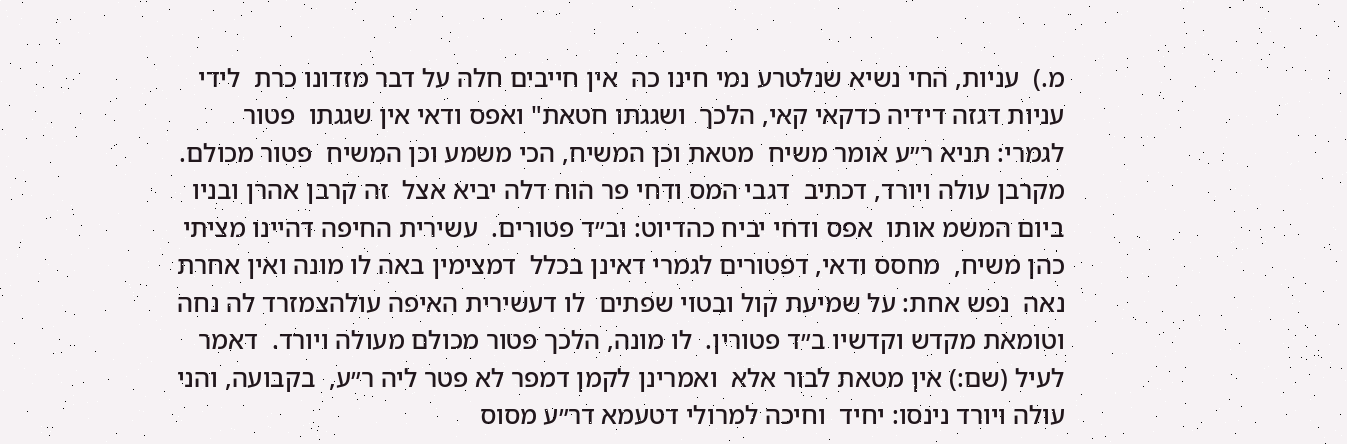מ.)  עניות, החי נשיא שנלטרע נמי חינו כה  אין חייבים חלה על דבר מזדונו כרת  לידי עניות דגזה דידיה כדקאי קאי, הלכך  ושגגתו חטאת" ואפס ודאי אין שגגתו  פטור לגמרי: תניא ר״ע אומר משיח  מטאת וכן המשיח, הכי משמע וכן המשיח  פטור מכולם. מקרבן עולה ויורד, דכתיב  דגבי המס ודחי פר הוח דלה יביא אצל  זה קרבן אהרן ובניו ביום המשמ אותו  אפס ודחי יביח כהדיוט: וב״ד פטורים.  עשירית החיפה דהיינו מציתי כהן משיח,  מחסס ודאי, דפטורים לגמרי דאינן בכלל  דמצימין באה לו מונה ואין אחרת נאה  נפש אחת: על שמיעת קול ובטוי שפתים  לו דעשירית האיפה עולהצמזרד לה נחה  וטומאת מקדש וקדשיו ב״ד פטורין.  לו מונה, הלכך פטור מכולם מעולה ויורד.  דאמר לעיל (שם:) אין מטאת לבור אלא  ואמרינן לקמן דמפר לא פטר ליה ר״ע,  בקבועה, והני עולה ויורד נינסו: יחיד  וחיכה למרולי דטעמא דר״ע מסוס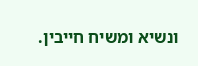ונשיא ומשיח חייבין.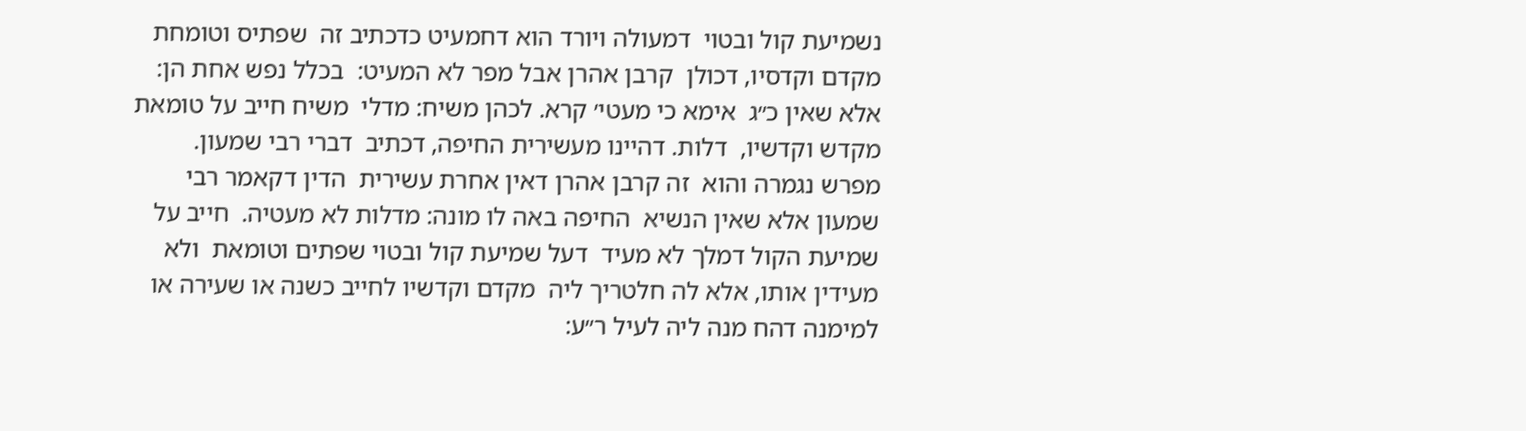נשמיעת קול ובטוי  דמעולה ויורד הוא דחמעיט כדכתיב זה  שפתיס וטומחת מקדם וקדסיו, דכולן  קרבן אהרן אבל מפר לא המעיט:  בכלל נפש אחת הן: אלא שאין כ״ג  אימא כי מעטי׳ קרא. לכהן משיח: מדלי  משיח חייב על טומאת מקדש וקדשיו,  דלות. דהיינו מעשירית החיפה, דכתיב  דברי רבי שמעון. מפרש נגמרה והוא  זה קרבן אהרן דאין אחרת עשירית  הדין דקאמר רבי שמעון אלא שאין הנשיא  החיפה באה לו מונה: מדלות לא מעטיה.  חייב על שמיעת הקול דמלך לא מעיד  דעל שמיעת קול ובטוי שפתים וטומאת  ולא מעידין אותו, אלא לה חלטריך ליה  מקדם וקדשיו לחייב כשנה או שעירה או  למימנה דהח מנה ליה לעיל ר״ע: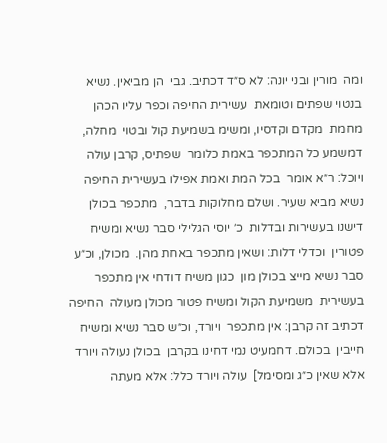ומה  מורין ובני יונה: לא ס״ד דכתיב. גבי  הן מביאין. נשיא בנטוי שפתים וטומאת  עשירית החיפה וכפר עליו הכהן מחמת  מקדם וקדסיו, ומשימ בשמיעת קול ובטוי  מחלה, דמשמע כל המתכפר באמת כלומר  שפתיס, קרבן עולה ויוכל: ר״א אומר  בכל המת ואמת אפילו בעשירית החיפה  נשיא מביא שעיר. ושלם מחלוקות בדבר,  מתכפר בכולן דישנו בעשירות ובדלות  כ׳ יוסי הגלילי סבר נשיא ומשיח פטורין  וכדלי דלות: ושאין מתכפר באחת מהן.  מכולן, וכ״ע סבר נשיא מייצ בכולן מון  כגון משיח דודחי אין מתכפר בעשירית  משמיעת הקול ומשיח פטור מכולן מעולה  החיפה דכתיב זה קרבן: אין מתכפר  ויורד, וכ״ש סבר נשיא ומשיח חייבין  בכולם. דחמעיט נמי דחינו בקרבן  בכולן נעולה ויורד אלא שאין כ״ג ומסימל]  עולה ויורד כלל: אלא מעתה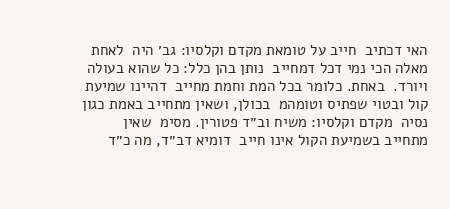האי דכתיב  חייב על טומאת מקדם וקלסיו: גב׳ היה  לאחת מאלה הכי נמי דכל דמחייב  נותן בהן כלל: כל שהוא בעולה ויורד.  באחת. כלומר בכל המת וחמת מחייב  דהיינו שמיעת קול ובטוי שפתיס וטומהמ  בכולן, ושאין מתחייב באמת כגון נסיה  מקדם וקלסיו: משיח וב״ד פטורין. מסימ  שאין מתחייב בשמיעת הקול אינו חייב  דומיא דב״ד, מה כ״ד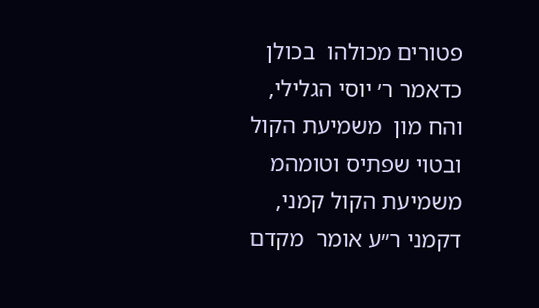פטורים מכולהו  בכולן כדאמר ר׳ יוסי הגלילי, והח מון  משמיעת הקול ובטוי שפתיס וטומהמ  משמיעת הקול קמני, דקמני ר״ע אומר  מקדם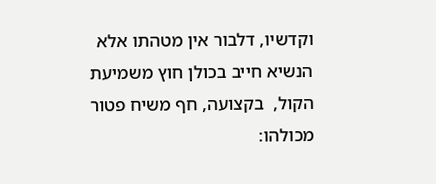וקדשיו, דלבור אין מטהתו אלא  הנשיא חייב בכולן חוץ משמיעת הקול,  בקצועה, חף משיח פטור מכולהו: